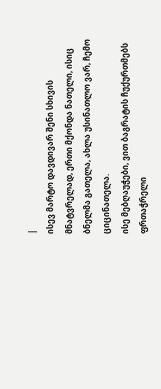|
ისევ მარტო დავდივარ შენი სხივის მნატვრელად, ერთი მქონდა ნათელი, ისიც ბნელმა გათელა, ახლა უსინათლო ვარ, ჩემო ციცინათელა.
ისე მებღაუჭები, ვით ბაგრატის ჩუქურთმებს ფრთაჭრელი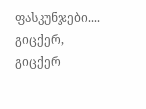ფასკუნჯები.... გიცქერ, გიცქერ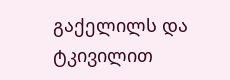გაქელილს და ტკივილით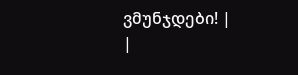ვმუნჯდები! |
|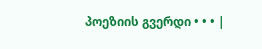პოეზიის გვერდი • • • |